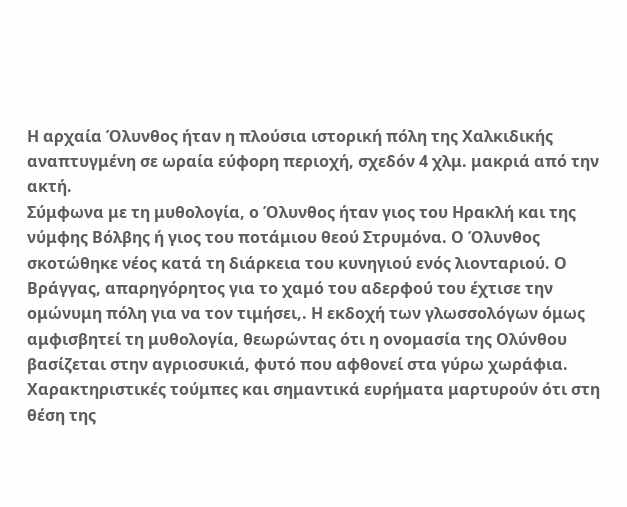Η αρχαία Όλυνθος ήταν η πλούσια ιστορική πόλη της Χαλκιδικής αναπτυγμένη σε ωραία εύφορη περιοχή, σχεδόν 4 χλμ. μακριά από την ακτή.
Σύμφωνα με τη μυθολογία, ο Όλυνθος ήταν γιος του Ηρακλή και της νύμφης Βόλβης ή γιος του ποτάμιου θεού Στρυμόνα. Ο Όλυνθος σκοτώθηκε νέος κατά τη διάρκεια του κυνηγιού ενός λιονταριού. Ο Βράγγας, απαρηγόρητος για το χαμό του αδερφού του έχτισε την ομώνυμη πόλη για να τον τιμήσει,. Η εκδοχή των γλωσσολόγων όμως αμφισβητεί τη μυθολογία, θεωρώντας ότι η ονομασία της Ολύνθου βασίζεται στην αγριοσυκιά, φυτό που αφθονεί στα γύρω χωράφια. Χαρακτηριστικές τούμπες και σημαντικά ευρήματα μαρτυρούν ότι στη θέση της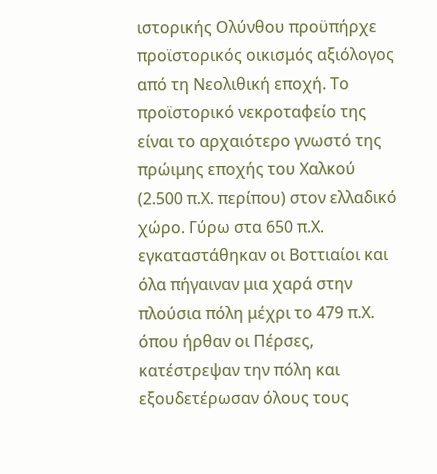ιστορικής Ολύνθου προϋπήρχε προϊστορικός οικισμός αξιόλογος από τη Νεολιθική εποχή. Το προϊστορικό νεκροταφείο της είναι το αρχαιότερο γνωστό της πρώιμης εποχής του Χαλκού (2.500 π.Χ. περίπου) στον ελλαδικό χώρο. Γύρω στα 650 π.Χ. εγκαταστάθηκαν οι Βοττιαίοι και όλα πήγαιναν μια χαρά στην πλούσια πόλη μέχρι το 479 π.Χ. όπου ήρθαν οι Πέρσες, κατέστρεψαν την πόλη και εξουδετέρωσαν όλους τους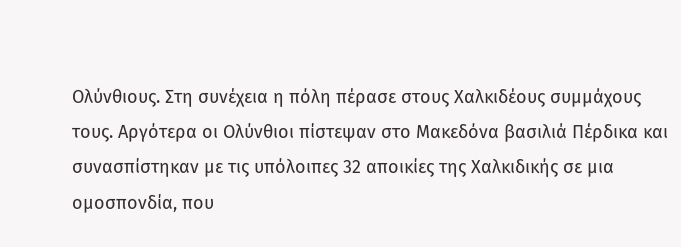Ολύνθιους. Στη συνέχεια η πόλη πέρασε στους Χαλκιδέους συμμάχους τους. Αργότερα οι Ολύνθιοι πίστεψαν στο Μακεδόνα βασιλιά Πέρδικα και συνασπίστηκαν με τις υπόλοιπες 32 αποικίες της Χαλκιδικής σε μια ομοσπονδία, που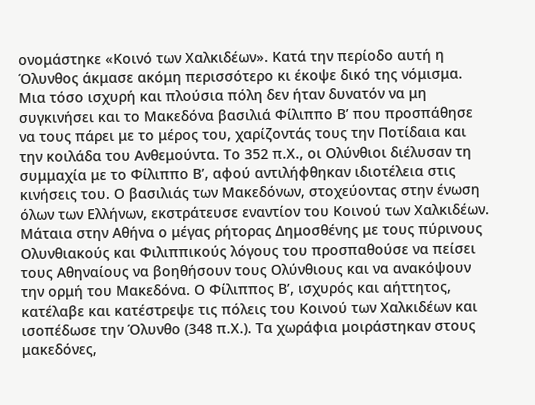ονομάστηκε «Κοινό των Χαλκιδέων». Κατά την περίοδο αυτή η Όλυνθος άκμασε ακόμη περισσότερο κι έκοψε δικό της νόμισμα. Μια τόσο ισχυρή και πλούσια πόλη δεν ήταν δυνατόν να μη συγκινήσει και το Μακεδόνα βασιλιά Φίλιππο Β’ που προσπάθησε να τους πάρει με το μέρος του, χαρίζοντάς τους την Ποτίδαια και την κοιλάδα του Ανθεμούντα. Το 352 π.Χ., οι Ολύνθιοι διέλυσαν τη συμμαχία με το Φίλιππο Β’, αφού αντιλήφθηκαν ιδιοτέλεια στις κινήσεις του. Ο βασιλιάς των Μακεδόνων, στοχεύοντας στην ένωση όλων των Ελλήνων, εκστράτευσε εναντίον του Κοινού των Χαλκιδέων. Μάταια στην Αθήνα ο μέγας ρήτορας Δημοσθένης με τους πύρινους Ολυνθιακούς και Φιλιππικούς λόγους του προσπαθούσε να πείσει τους Αθηναίους να βοηθήσουν τους Ολύνθιους και να ανακόψουν την ορμή του Μακεδόνα. Ο Φίλιππος Β’, ισχυρός και αήττητος, κατέλαβε και κατέστρεψε τις πόλεις του Κοινού των Χαλκιδέων και ισοπέδωσε την Όλυνθο (348 π.Χ.). Τα χωράφια μοιράστηκαν στους μακεδόνες,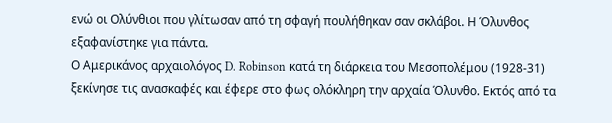ενώ οι Ολύνθιοι που γλίτωσαν από τη σφαγή πουλήθηκαν σαν σκλάβοι. Η Όλυνθος εξαφανίστηκε για πάντα.
Ο Αμερικάνος αρχαιολόγος D. Robinson κατά τη διάρκεια του Μεσοπολέμου (1928-31) ξεκίνησε τις ανασκαφές και έφερε στο φως ολόκληρη την αρχαία Όλυνθο. Εκτός από τα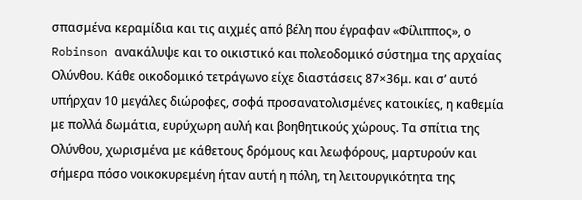σπασμένα κεραμίδια και τις αιχμές από βέλη που έγραφαν «Φίλιππος», ο Robinson ανακάλυψε και το οικιστικό και πολεοδομικό σύστημα της αρχαίας Ολύνθου. Κάθε οικοδομικό τετράγωνο είχε διαστάσεις 87×36μ. και σ’ αυτό υπήρχαν 10 μεγάλες διώροφες, σοφά προσανατολισμένες κατοικίες, η καθεμία με πολλά δωμάτια, ευρύχωρη αυλή και βοηθητικούς χώρους. Τα σπίτια της Ολύνθου, χωρισμένα με κάθετους δρόμους και λεωφόρους, μαρτυρούν και σήμερα πόσο νοικοκυρεμένη ήταν αυτή η πόλη, τη λειτουργικότητα της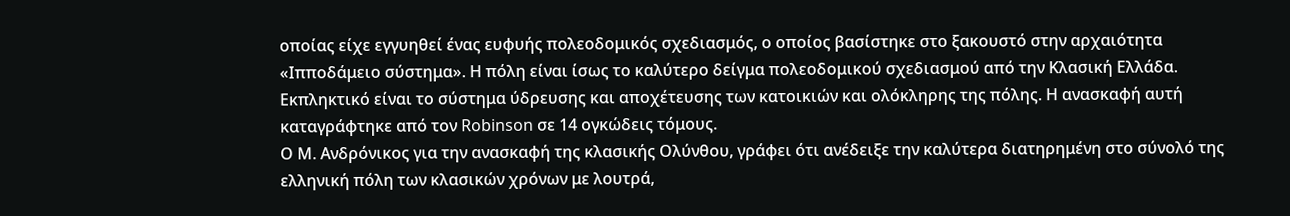οποίας είχε εγγυηθεί ένας ευφυής πολεοδομικός σχεδιασμός, ο οποίος βασίστηκε στο ξακουστό στην αρχαιότητα «Ιπποδάμειο σύστημα». Η πόλη είναι ίσως το καλύτερο δείγμα πολεοδομικού σχεδιασμού από την Κλασική Ελλάδα. Εκπληκτικό είναι το σύστημα ύδρευσης και αποχέτευσης των κατοικιών και ολόκληρης της πόλης. Η ανασκαφή αυτή καταγράφτηκε από τον Robinson σε 14 ογκώδεις τόμους.
Ο Μ. Ανδρόνικος για την ανασκαφή της κλασικής Ολύνθου, γράφει ότι ανέδειξε την καλύτερα διατηρημένη στο σύνολό της ελληνική πόλη των κλασικών χρόνων με λουτρά,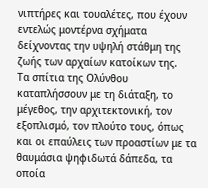νιπτήρες και τουαλέτες, που έχουν εντελώς μοντέρνα σχήματα δείχνοντας την υψηλή στάθμη της ζωής των αρχαίων κατοίκων της.
Τα σπίτια της Ολύνθου καταπλήσσουν με τη διάταξη, το μέγεθος, την αρχιτεκτονική, τον εξοπλισμό, τον πλούτο τους, όπως και οι επαύλεις των προαστίων με τα θαυμάσια ψηφιδωτά δάπεδα, τα οποία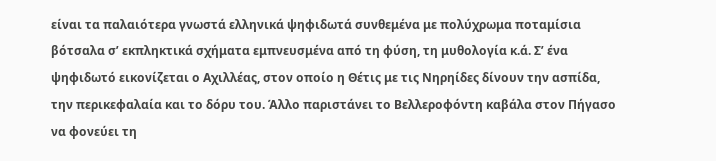είναι τα παλαιότερα γνωστά ελληνικά ψηφιδωτά συνθεμένα με πολύχρωμα ποταμίσια βότσαλα σ’ εκπληκτικά σχήματα εμπνευσμένα από τη φύση, τη μυθολογία κ.ά. Σ’ ένα ψηφιδωτό εικονίζεται ο Αχιλλέας, στον οποίο η Θέτις με τις Νηρηίδες δίνουν την ασπίδα, την περικεφαλαία και το δόρυ του. Άλλο παριστάνει το Βελλεροφόντη καβάλα στον Πήγασο να φονεύει τη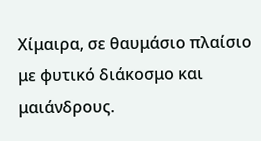Χίμαιρα, σε θαυμάσιο πλαίσιο με φυτικό διάκοσμο και μαιάνδρους.